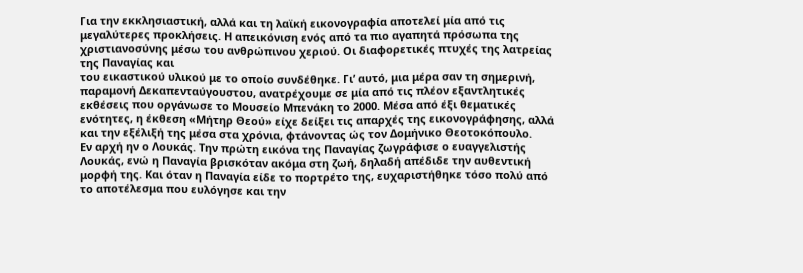Για την εκκλησιαστική, αλλά και τη λαϊκή εικονογραφία αποτελεί μία από τις μεγαλύτερες προκλήσεις. Η απεικόνιση ενός από τα πιο αγαπητά πρόσωπα της χριστιανοσύνης μέσω του ανθρώπινου χεριού. Οι διαφορετικές πτυχές της λατρείας της Παναγίας και
του εικαστικού υλικού με το οποίο συνδέθηκε. Γι’ αυτό, μια μέρα σαν τη σημερινή, παραμονή Δεκαπενταύγουστου, ανατρέχουμε σε μία από τις πλέον εξαντλητικές εκθέσεις που οργάνωσε το Μουσείο Μπενάκη το 2000. Μέσα από έξι θεματικές ενότητες, η έκθεση «Μήτηρ Θεού» είχε δείξει τις απαρχές της εικονογράφησης, αλλά και την εξέλιξή της μέσα στα χρόνια, φτάνοντας ώς τον Δομήνικο Θεοτοκόπουλο.
Εν αρχή ην ο Λουκάς. Την πρώτη εικόνα της Παναγίας ζωγράφισε ο ευαγγελιστής Λουκάς, ενώ η Παναγία βρισκόταν ακόμα στη ζωή, δηλαδή απέδιδε την αυθεντική μορφή της. Και όταν η Παναγία είδε το πορτρέτο της, ευχαριστήθηκε τόσο πολύ από το αποτέλεσμα που ευλόγησε και την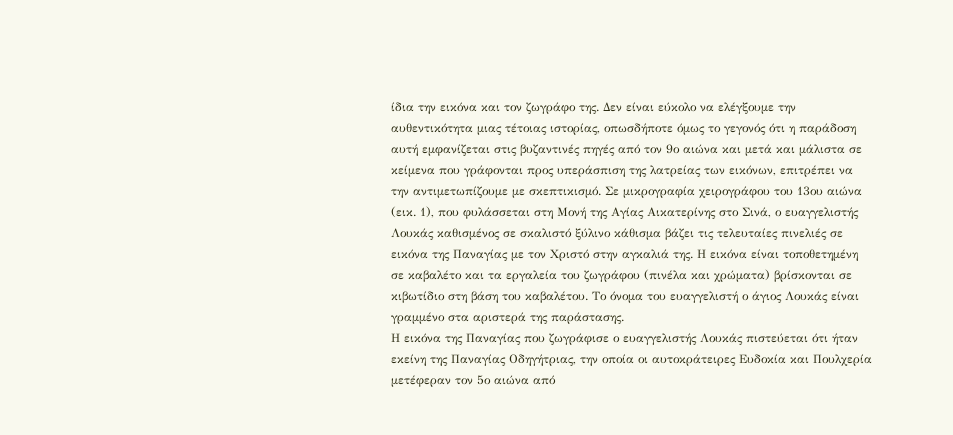ίδια την εικόνα και τον ζωγράφο της. Δεν είναι εύκολο να ελέγξουμε την αυθεντικότητα μιας τέτοιας ιστορίας, οπωσδήποτε όμως το γεγονός ότι η παράδοση αυτή εμφανίζεται στις βυζαντινές πηγές από τον 9ο αιώνα και μετά και μάλιστα σε κείμενα που γράφονται προς υπεράσπιση της λατρείας των εικόνων, επιτρέπει να την αντιμετωπίζουμε με σκεπτικισμό. Σε μικρογραφία χειρογράφου του 13ου αιώνα (εικ. 1), που φυλάσσεται στη Μονή της Αγίας Αικατερίνης στο Σινά, ο ευαγγελιστής Λουκάς καθισμένος σε σκαλιστό ξύλινο κάθισμα βάζει τις τελευταίες πινελιές σε εικόνα της Παναγίας με τον Χριστό στην αγκαλιά της. Η εικόνα είναι τοποθετημένη σε καβαλέτο και τα εργαλεία του ζωγράφου (πινέλα και χρώματα) βρίσκονται σε κιβωτίδιο στη βάση του καβαλέτου. Το όνομα του ευαγγελιστή ο άγιος Λουκάς είναι γραμμένο στα αριστερά της παράστασης.
Η εικόνα της Παναγίας που ζωγράφισε ο ευαγγελιστής Λουκάς πιστεύεται ότι ήταν εκείνη της Παναγίας Οδηγήτριας, την οποία οι αυτοκράτειρες Ευδοκία και Πουλχερία μετέφεραν τον 5ο αιώνα από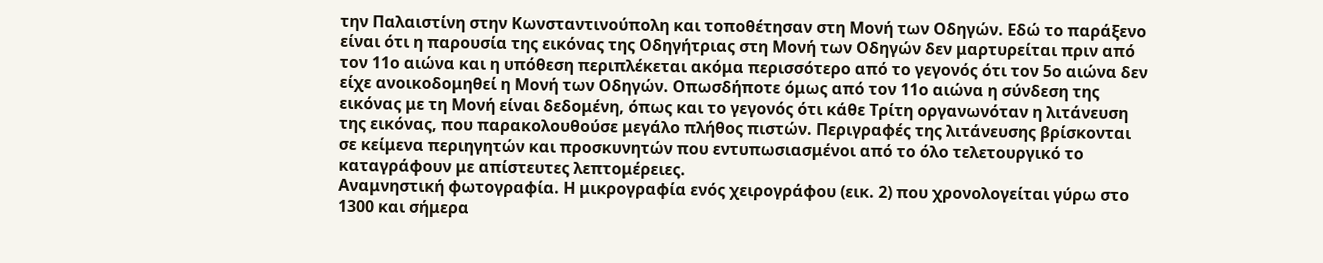την Παλαιστίνη στην Κωνσταντινούπολη και τοποθέτησαν στη Μονή των Οδηγών. Εδώ το παράξενο είναι ότι η παρουσία της εικόνας της Οδηγήτριας στη Μονή των Οδηγών δεν μαρτυρείται πριν από τον 11ο αιώνα και η υπόθεση περιπλέκεται ακόμα περισσότερο από το γεγονός ότι τον 5ο αιώνα δεν είχε ανοικοδομηθεί η Μονή των Οδηγών. Οπωσδήποτε όμως από τον 11ο αιώνα η σύνδεση της εικόνας με τη Μονή είναι δεδομένη, όπως και το γεγονός ότι κάθε Τρίτη οργανωνόταν η λιτάνευση της εικόνας, που παρακολουθούσε μεγάλο πλήθος πιστών. Περιγραφές της λιτάνευσης βρίσκονται σε κείμενα περιηγητών και προσκυνητών που εντυπωσιασμένοι από το όλο τελετουργικό το καταγράφουν με απίστευτες λεπτομέρειες.
Αναμνηστική φωτογραφία. Η μικρογραφία ενός χειρογράφου (εικ. 2) που χρονολογείται γύρω στο 1300 και σήμερα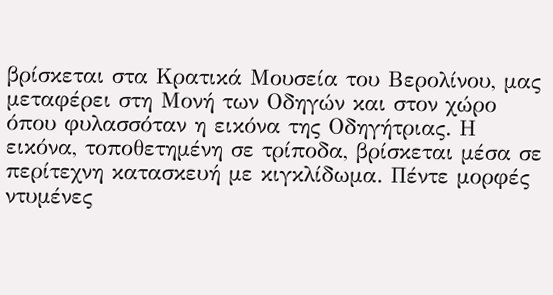βρίσκεται στα Κρατικά Μουσεία του Βερολίνου, μας μεταφέρει στη Μονή των Οδηγών και στον χώρο όπου φυλασσόταν η εικόνα της Οδηγήτριας. Η εικόνα, τοποθετημένη σε τρίποδα, βρίσκεται μέσα σε περίτεχνη κατασκευή με κιγκλίδωμα. Πέντε μορφές ντυμένες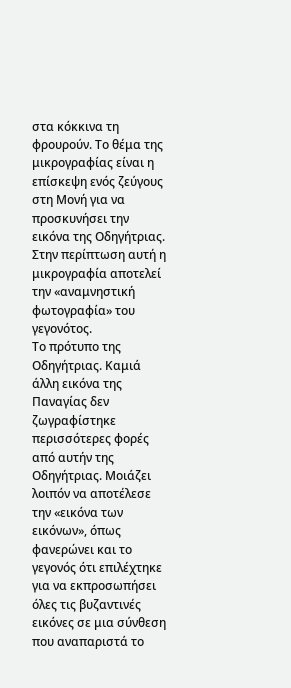στα κόκκινα τη φρουρούν. Το θέμα της μικρογραφίας είναι η επίσκεψη ενός ζεύγους στη Μονή για να προσκυνήσει την εικόνα της Οδηγήτριας. Στην περίπτωση αυτή η μικρογραφία αποτελεί την «αναμνηστική φωτογραφία» του γεγονότος.
Το πρότυπο της Οδηγήτριας. Καμιά άλλη εικόνα της Παναγίας δεν ζωγραφίστηκε περισσότερες φορές από αυτήν της Οδηγήτριας. Μοιάζει λοιπόν να αποτέλεσε την «εικόνα των εικόνων», όπως φανερώνει και το γεγονός ότι επιλέχτηκε για να εκπροσωπήσει όλες τις βυζαντινές εικόνες σε μια σύνθεση που αναπαριστά το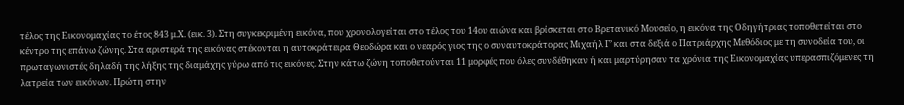τέλος της Εικονομαχίας το έτος 843 μ.Χ. (εικ. 3). Στη συγκεκριμένη εικόνα, που χρονολογείται στο τέλος του 14ου αιώνα και βρίσκεται στο Βρετανικό Μουσείο, η εικόνα της Οδηγήτριας τοποθετείται στο κέντρο της επάνω ζώνης. Στα αριστερά της εικόνας στέκονται η αυτοκράτειρα Θεοδώρα και ο νεαρός γιος της ο συναυτοκράτορας Μιχαήλ Γ’ και στα δεξιά ο Πατριάρχης Μεθόδιος με τη συνοδεία του, οι πρωταγωνιστές δηλαδή της λήξης της διαμάχης γύρω από τις εικόνες. Στην κάτω ζώνη τοποθετούνται 11 μορφές που όλες συνδέθηκαν ή και μαρτύρησαν τα χρόνια της Εικονομαχίας υπερασπιζόμενες τη λατρεία των εικόνων. Πρώτη στην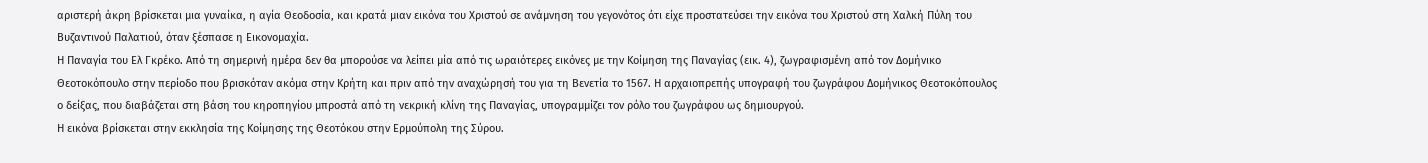αριστερή άκρη βρίσκεται μια γυναίκα, η αγία Θεοδοσία, και κρατά μιαν εικόνα του Χριστού σε ανάμνηση του γεγονότος ότι είχε προστατεύσει την εικόνα του Χριστού στη Χαλκή Πύλη του Βυζαντινού Παλατιού, όταν ξέσπασε η Εικονομαχία.
Η Παναγία του Ελ Γκρέκο. Από τη σημερινή ημέρα δεν θα μπορούσε να λείπει μία από τις ωραιότερες εικόνες με την Κοίμηση της Παναγίας (εικ. 4), ζωγραφισμένη από τον Δομήνικο Θεοτοκόπουλο στην περίοδο που βρισκόταν ακόμα στην Κρήτη και πριν από την αναχώρησή του για τη Βενετία το 1567. Η αρχαιοπρεπής υπογραφή του ζωγράφου Δομήνικος Θεοτοκόπουλος ο δείξας, που διαβάζεται στη βάση του κηροπηγίου μπροστά από τη νεκρική κλίνη της Παναγίας, υπογραμμίζει τον ρόλο του ζωγράφου ως δημιουργού.
Η εικόνα βρίσκεται στην εκκλησία της Κοίμησης της Θεοτόκου στην Ερμούπολη της Σύρου.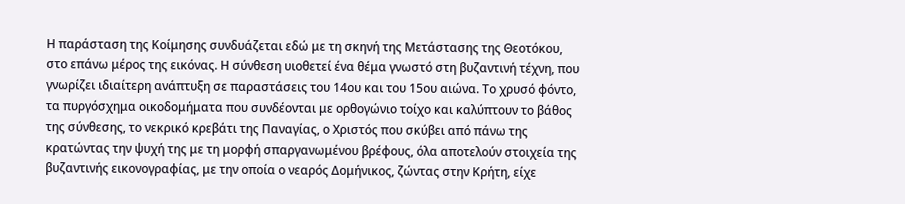Η παράσταση της Κοίμησης συνδυάζεται εδώ με τη σκηνή της Μετάστασης της Θεοτόκου, στο επάνω μέρος της εικόνας. Η σύνθεση υιοθετεί ένα θέμα γνωστό στη βυζαντινή τέχνη, που γνωρίζει ιδιαίτερη ανάπτυξη σε παραστάσεις του 14ου και του 15ου αιώνα. Το χρυσό φόντο, τα πυργόσχημα οικοδομήματα που συνδέονται με ορθογώνιο τοίχο και καλύπτουν το βάθος της σύνθεσης, το νεκρικό κρεβάτι της Παναγίας, ο Χριστός που σκύβει από πάνω της κρατώντας την ψυχή της με τη μορφή σπαργανωμένου βρέφους, όλα αποτελούν στοιχεία της βυζαντινής εικονογραφίας, με την οποία ο νεαρός Δομήνικος, ζώντας στην Κρήτη, είχε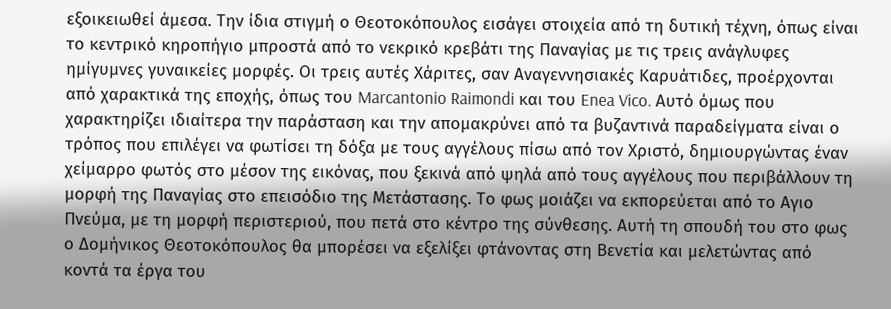εξοικειωθεί άμεσα. Την ίδια στιγμή ο Θεοτοκόπουλος εισάγει στοιχεία από τη δυτική τέχνη, όπως είναι το κεντρικό κηροπήγιο μπροστά από το νεκρικό κρεβάτι της Παναγίας με τις τρεις ανάγλυφες ημίγυμνες γυναικείες μορφές. Οι τρεις αυτές Χάριτες, σαν Αναγεννησιακές Καρυάτιδες, προέρχονται από χαρακτικά της εποχής, όπως του Marcantonio Raimondi και του Enea Vico. Αυτό όμως που χαρακτηρίζει ιδιαίτερα την παράσταση και την απομακρύνει από τα βυζαντινά παραδείγματα είναι ο τρόπος που επιλέγει να φωτίσει τη δόξα με τους αγγέλους πίσω από τον Χριστό, δημιουργώντας έναν χείμαρρο φωτός στο μέσον της εικόνας, που ξεκινά από ψηλά από τους αγγέλους που περιβάλλουν τη μορφή της Παναγίας στο επεισόδιο της Μετάστασης. Το φως μοιάζει να εκπορεύεται από το Αγιο Πνεύμα, με τη μορφή περιστεριού, που πετά στο κέντρο της σύνθεσης. Αυτή τη σπουδή του στο φως ο Δομήνικος Θεοτοκόπουλος θα μπορέσει να εξελίξει φτάνοντας στη Βενετία και μελετώντας από κοντά τα έργα του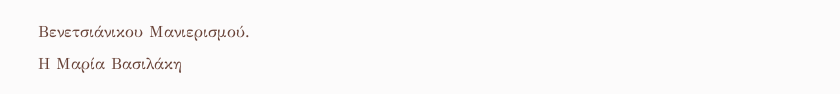Βενετσιάνικου Μανιερισμού.
Η Μαρία Βασιλάκη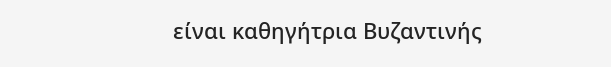είναι καθηγήτρια Βυζαντινής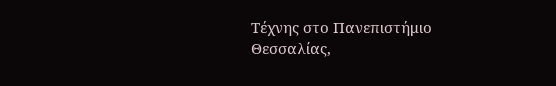Τέχνης στο Πανεπιστήμιο Θεσσαλίας,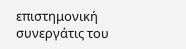επιστημονική συνεργάτις του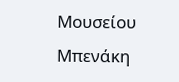Μουσείου Μπενάκη